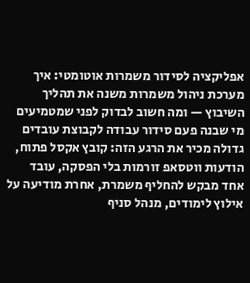אפליקציה לסידור משמרות אוטומטי: איך מערכת ניהול משמרות משנה את תהליך השיבוץ — ומה חשוב לבדוק לפני שמטמיעים
מי שבנה פעם סידור עבודה לקבוצת עובדים גדולה מכיר את הרגע הזה: קובץ אקסל פתוח, הודעות ווטסאפ זורמות בלי הפסקה, עובד אחד מבקש להחליף משמרת, אחרת מודיעה על אילוץ לימודים, מנהל סניף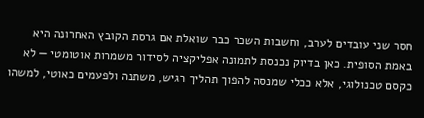חסר שני עובדים לערב, וחשבות השכר כבר שואלת אם גרסת הקובץ האחרונה היא באמת הסופית. כאן בדיוק נכנסת לתמונה אפליקציה לסידור משמרות אוטומטי — לא כקסם טכנולוגי, אלא ככלי שמנסה להפוך תהליך רגיש, משתנה ולפעמים כאוטי, למשהו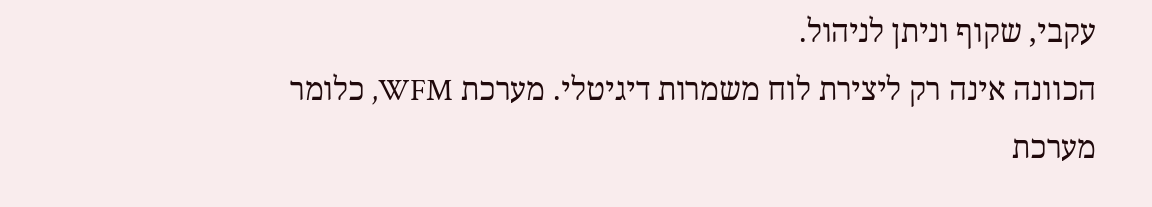עקבי, שקוף וניתן לניהול.
הכוונה אינה רק ליצירת לוח משמרות דיגיטלי. מערכת WFM, כלומר מערכת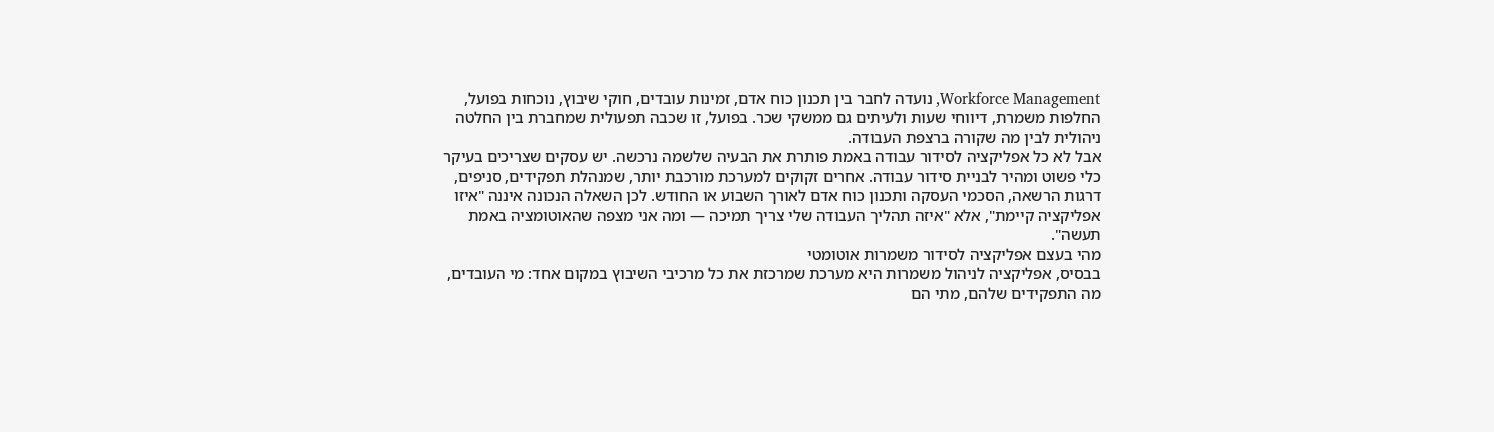Workforce Management, נועדה לחבר בין תכנון כוח אדם, זמינות עובדים, חוקי שיבוץ, נוכחות בפועל, החלפות משמרת, דיווחי שעות ולעיתים גם ממשקי שכר. בפועל, זו שכבה תפעולית שמחברת בין החלטה ניהולית לבין מה שקורה ברצפת העבודה.
אבל לא כל אפליקציה לסידור עבודה באמת פותרת את הבעיה שלשמה נרכשה. יש עסקים שצריכים בעיקר כלי פשוט ומהיר לבניית סידור עבודה. אחרים זקוקים למערכת מורכבת יותר, שמנהלת תפקידים, סניפים, דרגות הרשאה, הסכמי העסקה ותכנון כוח אדם לאורך השבוע או החודש. לכן השאלה הנכונה איננה "איזו אפליקציה קיימת", אלא "איזה תהליך העבודה שלי צריך תמיכה — ומה אני מצפה שהאוטומציה באמת תעשה".
מהי בעצם אפליקציה לסידור משמרות אוטומטי
בבסיס, אפליקציה לניהול משמרות היא מערכת שמרכזת את כל מרכיבי השיבוץ במקום אחד: מי העובדים, מה התפקידים שלהם, מתי הם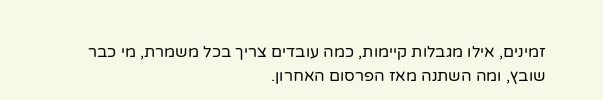זמינים, אילו מגבלות קיימות, כמה עובדים צריך בכל משמרת, מי כבר שובץ, ומה השתנה מאז הפרסום האחרון.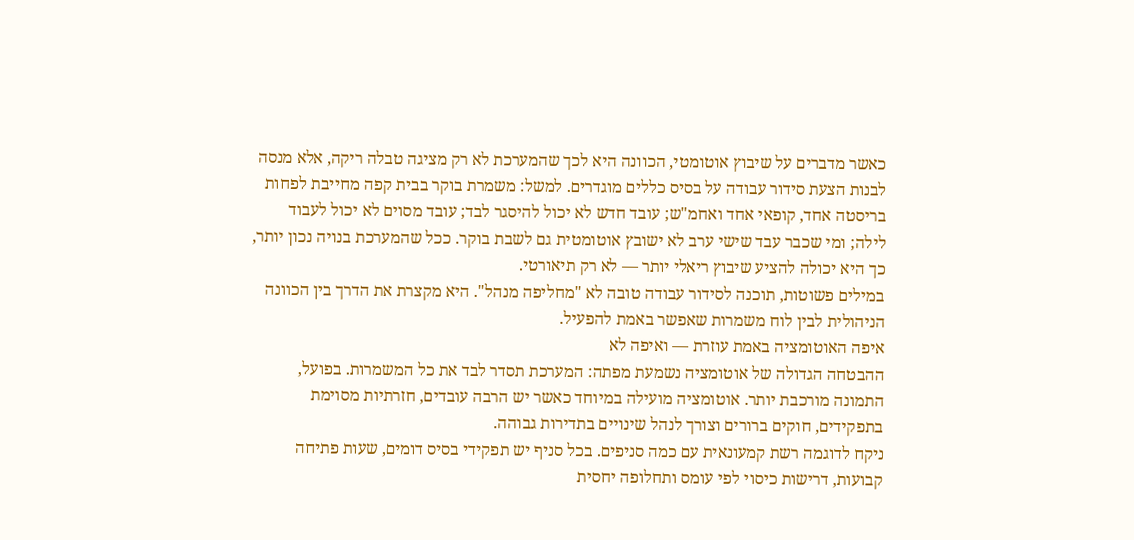כאשר מדברים על שיבוץ אוטומטי, הכוונה היא לכך שהמערכת לא רק מציגה טבלה ריקה, אלא מנסה לבנות הצעת סידור עבודה על בסיס כללים מוגדרים. למשל: משמרת בוקר בבית קפה מחייבת לפחות בריסטה אחד, קופאי אחד ואחמ"ש; עובד חדש לא יכול להיסגר לבד; עובד מסוים לא יכול לעבוד לילה; ומי שכבר עבד שישי ערב לא ישובץ אוטומטית גם לשבת בוקר. ככל שהמערכת בנויה נכון יותר, כך היא יכולה להציע שיבוץ ריאלי יותר — לא רק תיאורטי.
במילים פשוטות, תוכנה לסידור עבודה טובה לא "מחליפה מנהל". היא מקצרת את הדרך בין הכוונה הניהולית לבין לוח משמרות שאפשר באמת להפעיל.
איפה האוטומציה באמת עוזרת — ואיפה לא
ההבטחה הגדולה של אוטומציה נשמעת מפתה: המערכת תסדר לבד את כל המשמרות. בפועל, התמונה מורכבת יותר. אוטומציה מועילה במיוחד כאשר יש הרבה עובדים, חזרתיות מסוימת בתפקידים, חוקים ברורים וצורך לנהל שינויים בתדירות גבוהה.
ניקח לדוגמה רשת קמעונאית עם כמה סניפים. בכל סניף יש תפקידי בסיס דומים, שעות פתיחה קבועות, דרישות כיסוי לפי עומס ותחלופה יחסית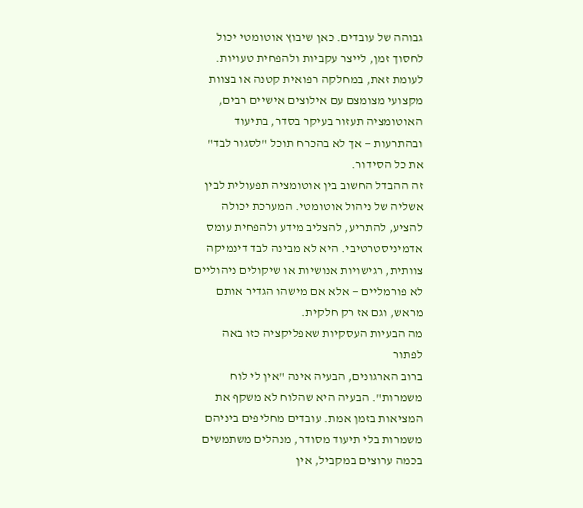גבוהה של עובדים. כאן שיבוץ אוטומטי יכול לחסוך זמן, לייצר עקביות ולהפחית טעויות. לעומת זאת, במחלקה רפואית קטנה או בצוות מקצועי מצומצם עם אילוצים אישיים רבים, האוטומציה תעזור בעיקר בסדר, בתיעוד ובהתרעות — אך לא בהכרח תוכל "לסגור לבד" את כל הסידור.
זה ההבדל החשוב בין אוטומציה תפעולית לבין אשליה של ניהול אוטומטי. המערכת יכולה להציע, להתריע, להצליב מידע ולהפחית עומס אדמיניסטרטיבי. היא לא מבינה לבד דינמיקה צוותית, רגישויות אנושיות או שיקולים ניהוליים לא פורמליים — אלא אם מישהו הגדיר אותם מראש, וגם אז רק חלקית.
מה הבעיות העסקיות שאפליקציה כזו באה לפתור
ברוב הארגונים, הבעיה אינה "אין לי לוח משמרות". הבעיה היא שהלוח לא משקף את המציאות בזמן אמת. עובדים מחליפים ביניהם משמרות בלי תיעוד מסודר, מנהלים משתמשים בכמה ערוצים במקביל, אין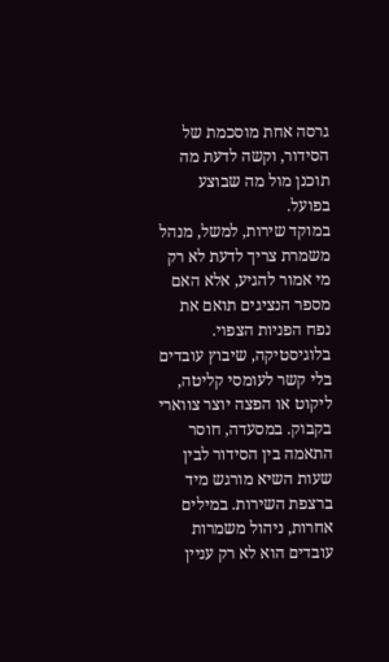גרסה אחת מוסכמת של הסידור, וקשה לדעת מה תוכנן מול מה שבוצע בפועל.
במוקד שירות, למשל, מנהל משמרת צריך לדעת לא רק מי אמור להגיע, אלא האם מספר הנציגים תואם את נפח הפניות הצפוי. בלוגיסטיקה, שיבוץ עובדים בלי קשר לעומסי קליטה, ליקוט או הפצה יוצר צווארי בקבוק. במסעדה, חוסר התאמה בין הסידור לבין שעות השיא מורגש מיד ברצפת השירות. במילים אחרות, ניהול משמרות עובדים הוא לא רק עניין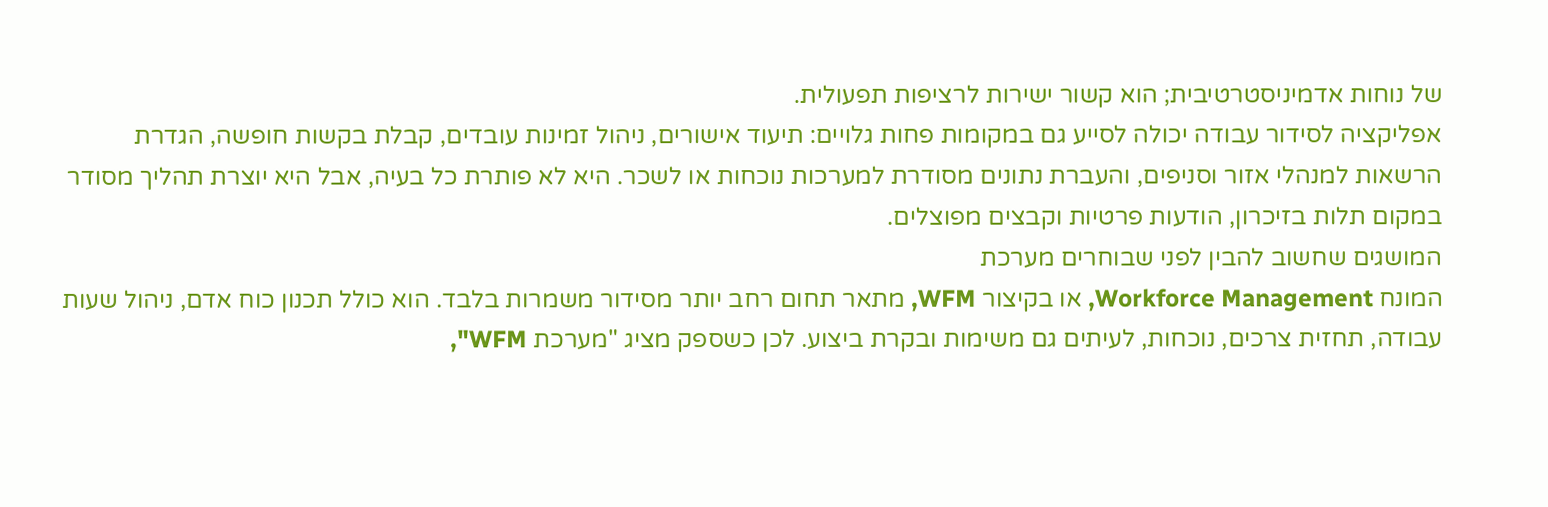של נוחות אדמיניסטרטיבית; הוא קשור ישירות לרציפות תפעולית.
אפליקציה לסידור עבודה יכולה לסייע גם במקומות פחות גלויים: תיעוד אישורים, ניהול זמינות עובדים, קבלת בקשות חופשה, הגדרת הרשאות למנהלי אזור וסניפים, והעברת נתונים מסודרת למערכות נוכחות או לשכר. היא לא פותרת כל בעיה, אבל היא יוצרת תהליך מסודר במקום תלות בזיכרון, הודעות פרטיות וקבצים מפוצלים.
המושגים שחשוב להבין לפני שבוחרים מערכת
המונח Workforce Management, או בקיצור WFM, מתאר תחום רחב יותר מסידור משמרות בלבד. הוא כולל תכנון כוח אדם, ניהול שעות עבודה, תחזית צרכים, נוכחות, לעיתים גם משימות ובקרת ביצוע. לכן כשספק מציג "מערכת WFM",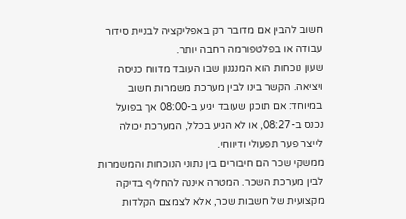חשוב להבין אם מדובר רק באפליקציה לבניית סידור עבודה או בפלטפורמה רחבה יותר.
שעון נוכחות הוא המנגנון שבו העובד מדווח כניסה ויציאה. הקשר בינו לבין מערכת משמרות חשוב במיוחד: אם תוכנן שעובד יגיע ב-08:00 אך בפועל נכנס ב-08:27, או לא הגיע בכלל, המערכת יכולה לייצר פער תפעולי ודיווחי.
ממשקי שכר הם חיבורים בין נתוני הנוכחות והמשמרות לבין מערכת השכר. המטרה איננה להחליף בדיקה מקצועית של חשבות שכר, אלא לצמצם הקלדות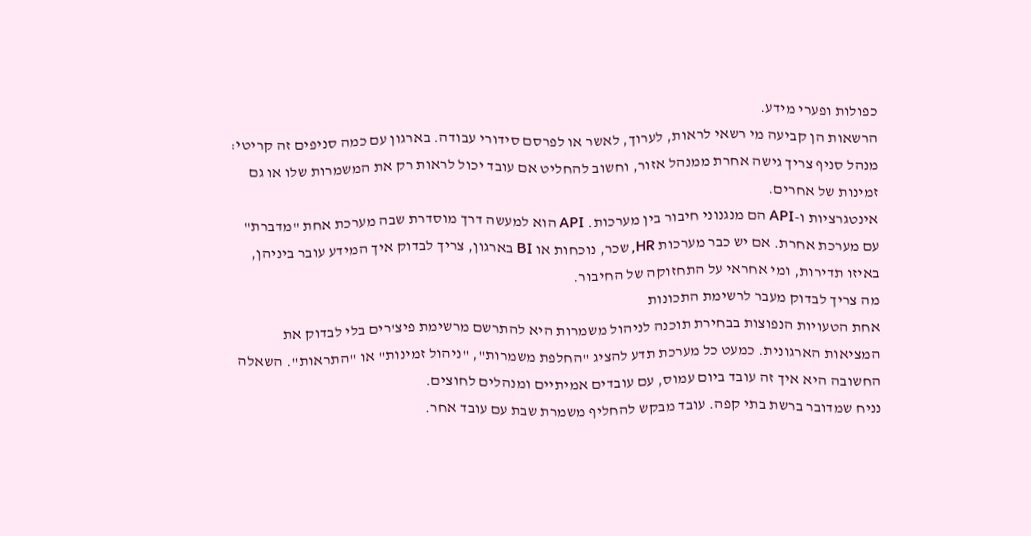כפולות ופערי מידע.
הרשאות הן קביעה מי רשאי לראות, לערוך, לאשר או לפרסם סידורי עבודה. בארגון עם כמה סניפים זה קריטי: מנהל סניף צריך גישה אחרת ממנהל אזור, וחשוב להחליט אם עובד יכול לראות רק את המשמרות שלו או גם זמינות של אחרים.
אינטגרציות ו-API הם מנגנוני חיבור בין מערכות. API הוא למעשה דרך מוסדרת שבה מערכת אחת "מדברת" עם מערכת אחרת. אם יש כבר מערכות HR, שכר, נוכחות או BI בארגון, צריך לבדוק איך המידע עובר ביניהן, באיזו תדירות, ומי אחראי על התחזוקה של החיבור.
מה צריך לבדוק מעבר לרשימת התכונות
אחת הטעויות הנפוצות בבחירת תוכנה לניהול משמרות היא להתרשם מרשימת פיצ'רים בלי לבדוק את המציאות הארגונית. כמעט כל מערכת תדע להציג "החלפת משמרות", "ניהול זמינות" או "התראות". השאלה החשובה היא איך זה עובד ביום עמוס, עם עובדים אמיתיים ומנהלים לחוצים.
נניח שמדובר ברשת בתי קפה. עובד מבקש להחליף משמרת שבת עם עובד אחר.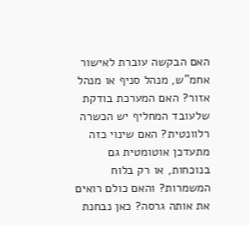האם הבקשה עוברת לאישור אחמ"ש, מנהל סניף או מנהל אזור? האם המערכת בודקת שלעובד המחליף יש הכשרה רלוונטית? האם שינוי כזה מתעדכן אוטומטית גם בנוכחות, או רק בלוח המשמרות? והאם כולם רואים את אותה גרסה? כאן נבחנת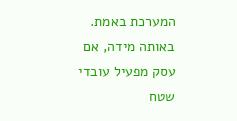המערכת באמת.
באותה מידה, אם עסק מפעיל עובדי שטח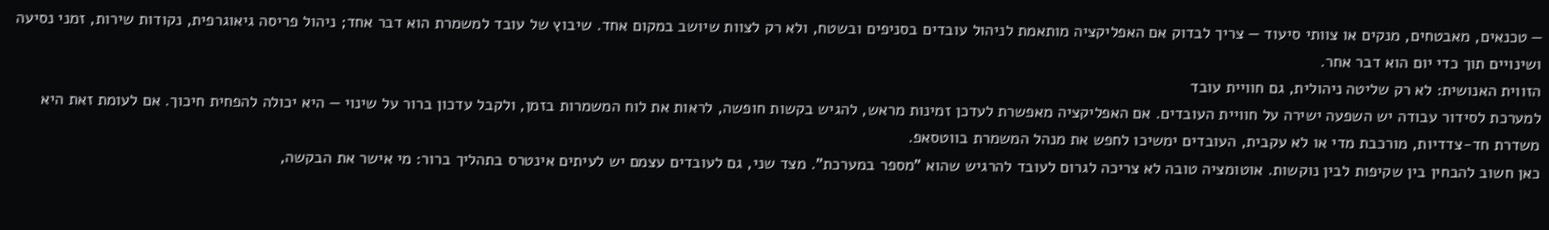— טכנאים, מאבטחים, מנקים או צוותי סיעוד — צריך לבדוק אם האפליקציה מותאמת לניהול עובדים בסניפים ובשטח, ולא רק לצוות שיושב במקום אחד. שיבוץ של עובד למשמרת הוא דבר אחד; ניהול פריסה גיאוגרפית, נקודות שירות, זמני נסיעה ושינויים תוך כדי יום הוא דבר אחר.
הזווית האנושית: לא רק שליטה ניהולית, גם חוויית עובד
למערכת לסידור עבודה יש השפעה ישירה על חוויית העובדים. אם האפליקציה מאפשרת לעדכן זמינות מראש, להגיש בקשות חופשה, לראות את לוח המשמרות בזמן, ולקבל עדכון ברור על שינוי — היא יכולה להפחית חיכוך. אם לעומת זאת היא משדרת חד-צדדיות, מורכבת מדי או לא עקבית, העובדים ימשיכו לחפש את מנהל המשמרת בווטסאפ.
כאן חשוב להבחין בין שקיפות לבין נוקשות. אוטומציה טובה לא צריכה לגרום לעובד להרגיש שהוא "מספר במערכת". מצד שני, גם לעובדים עצמם יש לעיתים אינטרס בתהליך ברור: מי אישר את הבקשה,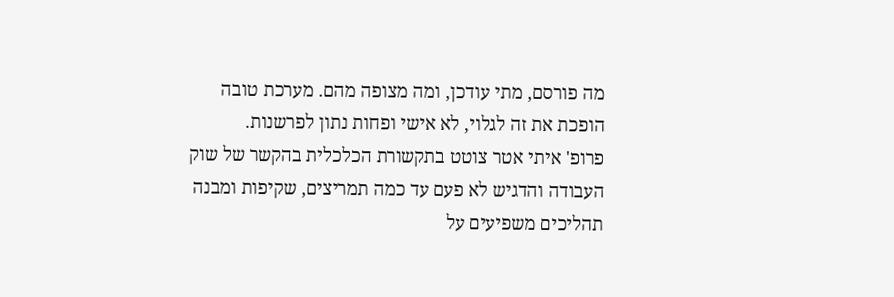מה פורסם, מתי עודכן, ומה מצופה מהם. מערכת טובה הופכת את זה לגלוי, לא אישי ופחות נתון לפרשנות.
פרופ' איתי אטר צוטט בתקשורת הכלכלית בהקשר של שוק העבודה והדגיש לא פעם עד כמה תמריצים, שקיפות ומבנה תהליכים משפיעים על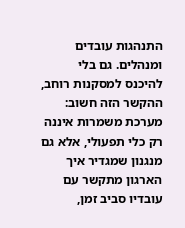התנהגות עובדים ומנהלים. גם בלי להיכנס למסקנות רוחב, ההקשר הזה חשוב: מערכת משמרות איננה רק כלי תפעולי, אלא גם מנגנון שמגדיר איך הארגון מתקשר עם עובדיו סביב זמן,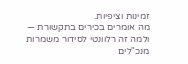זמינות וציפיות.
מה אומרים בכירים בתקשורת — ולמה זה רלוונטי לסידור משמרות
מנכ"לים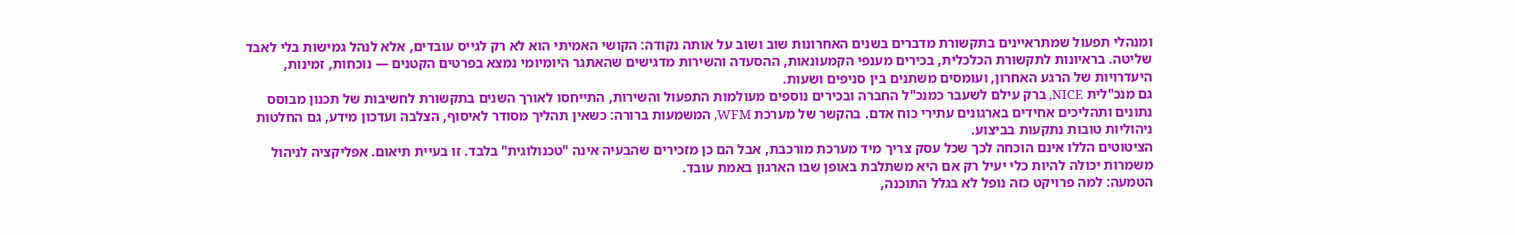ומנהלי תפעול שמתראיינים בתקשורת מדברים בשנים האחרונות שוב ושוב על אותה נקודה: הקושי האמיתי הוא לא רק לגייס עובדים, אלא לנהל גמישות בלי לאבד שליטה. בראיונות לתקשורת הכלכלית, בכירים מענפי הקמעונאות, ההסעדה והשירות מדגישים שהאתגר היומיומי נמצא בפרטים הקטנים — נוכחות, זמינות, היעדרויות של הרגע האחרון, ועומסים משתנים בין סניפים ושעות.
גם מנכ"לית NICE, ברק עילם לשעבר כמנכ"ל החברה ובכירים נוספים מעולמות התפעול והשירות, התייחסו לאורך השנים בתקשורת לחשיבות של תכנון מבוסס נתונים ותהליכים אחידים בארגונים עתירי כוח אדם. בהקשר של מערכת WFM, המשמעות ברורה: כשאין תהליך מסודר לאיסוף, הצלבה ועדכון מידע, גם החלטות ניהוליות טובות נתקעות בביצוע.
הציטוטים הללו אינם הוכחה לכך שכל עסק צריך מיד מערכת מורכבת, אבל הם כן מזכירים שהבעיה אינה "טכנולוגית" בלבד. זו בעיית תיאום. אפליקציה לניהול משמרות יכולה להיות כלי יעיל רק אם היא משתלבת באופן שבו הארגון באמת עובד.
הטמעה: למה פרויקט כזה נופל לא בגלל התוכנה,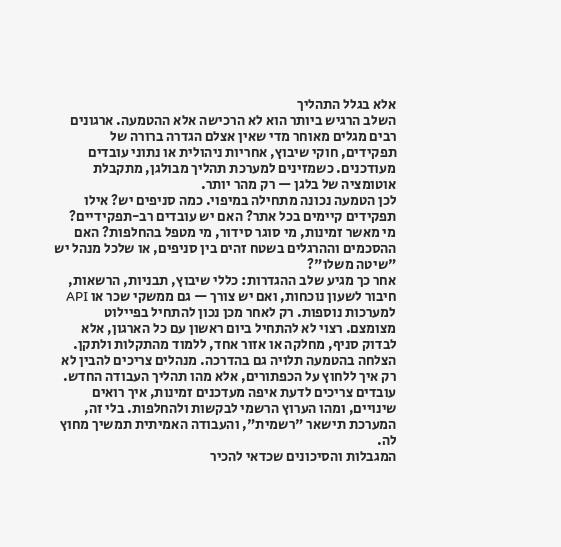אלא בגלל התהליך
השלב הרגיש ביותר הוא לא הרכישה אלא ההטמעה. ארגונים רבים מגלים מאוחר מדי שאין אצלם הגדרה ברורה של תפקידים, חוקי שיבוץ, אחריות ניהולית או נתוני עובדים מעודכנים. כשמזינים למערכת תהליך מבולגן, מתקבלת אוטומציה של בלגן — רק מהר יותר.
לכן הטמעה נכונה מתחילה במיפוי. כמה סניפים יש? אילו תפקידים קיימים בכל אתר? האם יש עובדים רב-תפקידיים? מי מאשר זמינות, מי סוגר סידור, מי מטפל בהחלפות? האם ההסכמים וההרגלים בשטח זהים בין סניפים, או שלכל מנהל יש "שיטה משלו"?
אחר כך מגיע שלב ההגדרות: כללי שיבוץ, תבניות, הרשאות, חיבור לשעון נוכחות, ואם יש צורך — גם ממשקי שכר או API למערכות נוספות. רק לאחר מכן נכון להתחיל בפיילוט מצומצם. רצוי לא להתחיל ביום ראשון עם כל הארגון, אלא לבדוק סניף, מחלקה או אזור אחד, ללמוד מהתקלות ולתקן.
הצלחה בהטמעה תלויה גם בהדרכה. מנהלים צריכים להבין לא רק איך ללחוץ על הכפתורים, אלא מהו תהליך העבודה החדש. עובדים צריכים לדעת איפה מעדכנים זמינות, איך רואים שינויים, ומהו הערוץ הרשמי לבקשות ולהחלפות. בלי זה, המערכת תישאר "רשמית", והעבודה האמיתית תמשיך מחוץ לה.
המגבלות והסיכונים שכדאי להכיר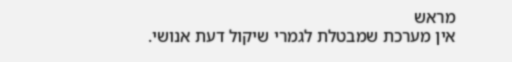מראש
אין מערכת שמבטלת לגמרי שיקול דעת אנושי.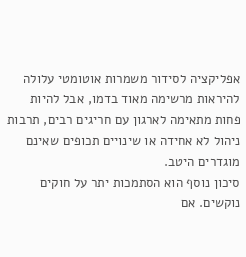אפליקציה לסידור משמרות אוטומטי עלולה להיראות מרשימה מאוד בדמו, אבל להיות פחות מתאימה לארגון עם חריגים רבים, תרבות ניהול לא אחידה או שינויים תכופים שאינם מוגדרים היטב.
סיכון נוסף הוא הסתמכות יתר על חוקים נוקשים. אם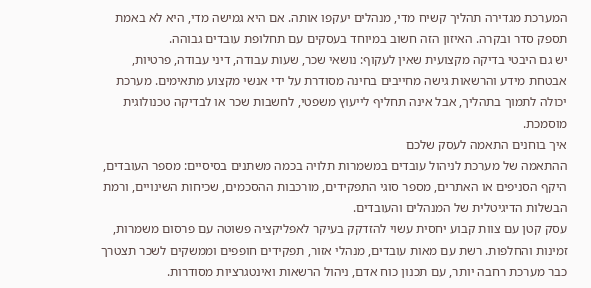המערכת מגדירה תהליך קשיח מדי, מנהלים יעקפו אותה. אם היא גמישה מדי, היא לא באמת תספק סדר ובקרה. האיזון הזה חשוב במיוחד בעסקים עם תחלופת עובדים גבוהה.
יש גם היבטי בדיקה מקצועית שאין לעקוף: נושאי שכר, שעות עבודה, דיני עבודה, פרטיות, אבטחת מידע והרשאות גישה מחייבים בחינה מסודרת על ידי אנשי מקצוע מתאימים. מערכת יכולה לתמוך בתהליך, אבל אינה תחליף לייעוץ משפטי, לחשבות שכר או לבדיקה טכנולוגית מוסמכת.
איך בוחנים התאמה לעסק שלכם
ההתאמה של מערכת לניהול עובדים במשמרות תלויה בכמה משתנים בסיסיים: מספר העובדים, היקף הסניפים או האתרים, מספר סוגי התפקידים, מורכבות ההסכמים, שכיחות השינויים, ורמת הבשלות הדיגיטלית של המנהלים והעובדים.
עסק קטן עם צוות קבוע יחסית עשוי להזדקק בעיקר לאפליקציה פשוטה עם פרסום משמרות, זמינות והחלפות. רשת עם מאות עובדים, מנהלי אזור, תפקידים חופפים וממשקים לשכר תצטרך כבר מערכת רחבה יותר, עם תכנון כוח אדם, ניהול הרשאות ואינטגרציות מסודרות.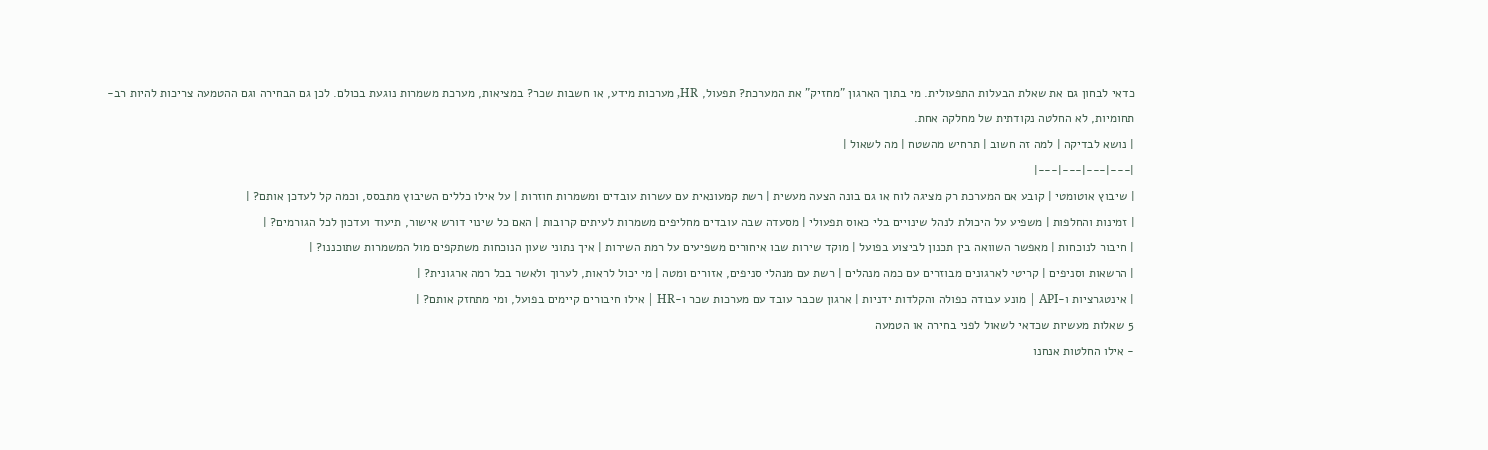כדאי לבחון גם את שאלת הבעלות התפעולית. מי בתוך הארגון "מחזיק" את המערכת? תפעול, HR, מערכות מידע, או חשבות שכר? במציאות, מערכת משמרות נוגעת בכולם. לכן גם הבחירה וגם ההטמעה צריכות להיות רב-תחומיות, לא החלטה נקודתית של מחלקה אחת.
| נושא לבדיקה | למה זה חשוב | תרחיש מהשטח | מה לשאול |
|---|---|---|---|
| שיבוץ אוטומטי | קובע אם המערכת רק מציגה לוח או גם בונה הצעה מעשית | רשת קמעונאית עם עשרות עובדים ומשמרות חוזרות | על אילו כללים השיבוץ מתבסס, וכמה קל לעדכן אותם? |
| זמינות והחלפות | משפיע על היכולת לנהל שינויים בלי כאוס תפעולי | מסעדה שבה עובדים מחליפים משמרות לעיתים קרובות | האם כל שינוי דורש אישור, תיעוד ועדכון לכל הגורמים? |
| חיבור לנוכחות | מאפשר השוואה בין תכנון לביצוע בפועל | מוקד שירות שבו איחורים משפיעים על רמת השירות | איך נתוני שעון הנוכחות משתקפים מול המשמרות שתוכננו? |
| הרשאות וסניפים | קריטי לארגונים מבוזרים עם כמה מנהלים | רשת עם מנהלי סניפים, אזורים ומטה | מי יכול לראות, לערוך ולאשר בכל רמה ארגונית? |
| אינטגרציות ו-API | מונע עבודה כפולה והקלדות ידניות | ארגון שכבר עובד עם מערכות שכר ו-HR | אילו חיבורים קיימים בפועל, ומי מתחזק אותם? |
5 שאלות מעשיות שכדאי לשאול לפני בחירה או הטמעה
- אילו החלטות אנחנו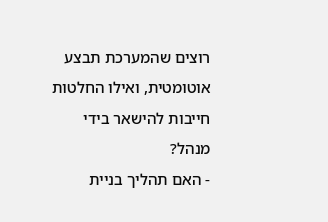רוצים שהמערכת תבצע אוטומטית, ואילו החלטות חייבות להישאר בידי מנהל?
- האם תהליך בניית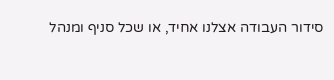סידור העבודה אצלנו אחיד, או שכל סניף ומנהל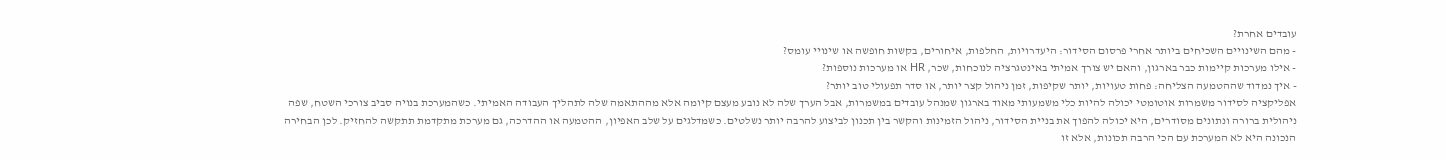עובדים אחרת?
- מהם השינויים השכיחים ביותר אחרי פרסום הסידור: היעדרויות, החלפות, איחורים, בקשות חופשה או שינויי עומס?
- אילו מערכות קיימות כבר בארגון, והאם יש צורך אמיתי באינטגרציה לנוכחות, שכר, HR או מערכות נוספות?
- איך נמדוד שההטמעה הצליחה: פחות טעויות, יותר שקיפות, זמן ניהול קצר יותר, או סדר תפעולי טוב יותר?
אפליקציה לסידור משמרות אוטומטי יכולה להיות כלי משמעותי מאוד בארגון שמנהל עובדים במשמרות, אבל הערך שלה לא נובע מעצם קיומה אלא מההתאמה שלה לתהליך העבודה האמיתי. כשהמערכת בנויה סביב צורכי השטח, שפה ניהולית ברורה ונתונים מסודרים, היא יכולה להפוך את בניית הסידור, ניהול הזמינות והקשר בין תכנון לביצוע להרבה יותר נשלטים. כשמדלגים על שלב האפיון, ההטמעה או ההדרכה, גם מערכת מתקדמת תתקשה להחזיק. לכן הבחירה הנכונה היא לא המערכת עם הכי הרבה תכונות, אלא זו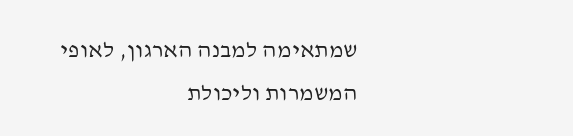שמתאימה למבנה הארגון, לאופי המשמרות וליכולת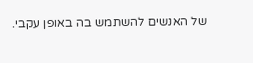של האנשים להשתמש בה באופן עקבי.